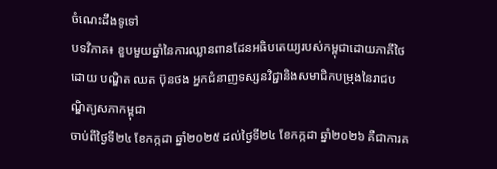ចំណេះដឹងទូទៅ
បទវិភាគ៖ ខួបមួយឆ្នាំនៃការឈ្លានពានដែនអធិបតេយ្យរបស់កម្ពុជាដោយភាគីថៃ
ដោយ បណ្ឌិត ឈត ប៊ុនថង អ្នកជំនាញទស្សនវិជ្ជានិងសមាជិកបម្រុងនៃរាជបណ្ឌិត្យសភាកម្ពុជា
ចាប់ពីថ្ងៃទី២៤ ខែកក្កដា ឆ្នាំ២០២៥ ដល់ថ្ងៃទី២៤ ខែកក្កដា ឆ្នាំ២០២៦ គឺជាការគ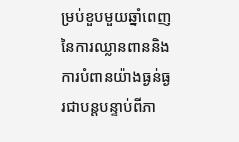ម្រប់ខួបមួយឆ្នាំពេញនៃការឈ្លានពាននិងការបំពានយ៉ាងធ្ងន់ធ្ងរជាបន្តបន្ទាប់ពីភា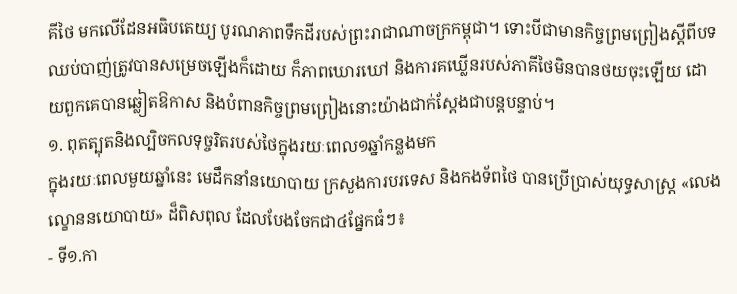គីថៃ មកលើដែនអធិបតេយ្យ បូរណភាពទឹកដីរបស់ព្រះរាជាណាចក្រកម្ពុជា។ ទោះបីជាមានកិច្ចព្រមព្រៀងស្តីពីបទឈប់បាញ់ត្រូវបានសម្រេចឡើងក៏ដោយ ក៏ភាពឃោរឃៅ និងការគឃ្លើនរបស់ភាគីថៃមិនបានថយចុះឡើយ ដោយពួកគេបានឆ្លៀតឱកាស និងបំពានកិច្ចព្រមព្រៀងនោះយ៉ាងជាក់ស្តែងជាបន្តបន្ទាប់។
១. ពុតត្បុតនិងល្បិចកលទុច្ចរិតរបស់ថៃក្នុងរយៈពេល១ឆ្នាំកន្លងមក
ក្នុងរយៈពេលមួយឆ្នាំនេះ មេដឹកនាំនយោបាយ ក្រសួងការបរទេស និងកងទ័ពថៃ បានប្រើប្រាស់យុទ្ធសាស្ត្រ «លេងល្ខោននយោបាយ» ដ៏ពិសពុល ដែលបែងចែកជា៤ផ្នែកធំៗ៖
- ទី១.កា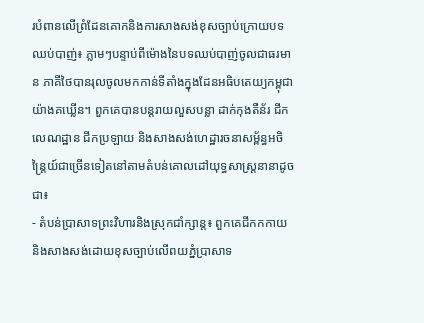របំពានលើព្រំដែនគោកនិងការសាងសង់ខុសច្បាប់ក្រោយបទឈប់បាញ់៖ ភ្លាមៗបន្ទាប់ពីម៉ោងនៃបទឈប់បាញ់ចូលជាធរមាន ភាគីថៃបានរុលចូលមកកាន់ទីតាំងក្នុងដែនអធិបតេយ្យកម្ពុជាយ៉ាងគឃ្លើន។ ពួកគេបានបន្តរាយលួសបន្លា ដាក់កុងតឺន័រ ជីកលេណដ្ឋាន ជីកប្រឡាយ និងសាងសង់ហេដ្ឋារចនាសម្ព័ន្ធអចិន្ត្រៃយ៍ជាច្រើនទៀតនៅតាមតំបន់គោលដៅយុទ្ធសាស្ត្រនានាដូចជា៖
- តំបន់ប្រាសាទព្រះវិហារនិងស្រុកជាំក្សាន្ត៖ ពួកគេជីកកកាយ និងសាងសង់ដោយខុសច្បាប់លើពយភ្នំប្រាសាទ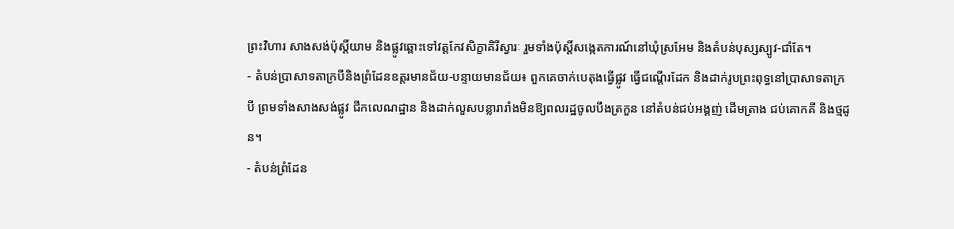ព្រះវិហារ សាងសង់ប៉ុស្តិ៍យាម និងផ្លូវឆ្ពោះទៅវត្តកែវសិក្ខាគិរីស្វារៈ រួមទាំងប៉ុស្តិ៍សង្កេតការណ៍នៅឃុំស្រអែម និងតំបន់បុស្សស្បូវ-ជាំតែ។
- តំបន់ប្រាសាទតាក្របីនិងព្រំដែនឧត្តរមានជ័យ-បន្ទាយមានជ័យ៖ ពួកគេចាក់បេតុងធ្វើផ្លូវ ធ្វើជណ្តើរដែក និងដាក់រូបព្រះពុទ្ធនៅប្រាសាទតាក្របី ព្រមទាំងសាងសង់ផ្លូវ ជីកលេណដ្ឋាន និងដាក់លួសបន្លារារាំងមិនឱ្យពលរដ្ឋចូលបឹងត្រកួន នៅតំបន់ជប់អង្គញ់ ដើមត្រាង ជប់គោកគី និងថ្មដូន។
- តំបន់ព្រំដែន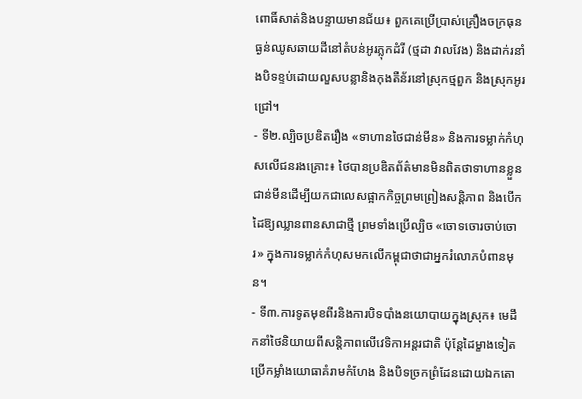ពោធិ៍សាត់និងបន្ទាយមានជ័យ៖ ពួកគេប្រើប្រាស់គ្រឿងចក្រធុនធ្ងន់ឈូសឆាយដីនៅតំបន់អូរភ្លុកដំរី (ថ្មដា វាលវែង) និងដាក់រនាំងបិទខ្ទប់ដោយលួសបន្លានិងកុងតឺន័រនៅស្រុកថ្មពួក និងស្រុកអូរជ្រៅ។
- ទី២.ល្បិចប្រឌិតរឿង «ទាហានថៃជាន់មីន» និងការទម្លាក់កំហុសលើជនរងគ្រោះ៖ ថៃបានប្រឌិតព័ត៌មានមិនពិតថាទាហានខ្លួនជាន់មីនដើម្បីយកជាលេសផ្អាកកិច្ចព្រមព្រៀងសន្តិភាព និងបើកដៃឱ្យឈ្លានពានសាជាថ្មី ព្រមទាំងប្រើល្បិច «ចោទចោរចាប់ចោរ» ក្នុងការទម្លាក់កំហុសមកលើកម្ពុជាថាជាអ្នករំលោភបំពានមុន។
- ទី៣.ការទូតមុខពីរនិងការបិទបាំងនយោបាយក្នុងស្រុក៖ មេដឹកនាំថៃនិយាយពីសន្តិភាពលើវេទិកាអន្តរជាតិ ប៉ុន្តែដៃម្ខាងទៀតប្រើកម្លាំងយោធាគំរាមកំហែង និងបិទច្រកព្រំដែនដោយឯកតោ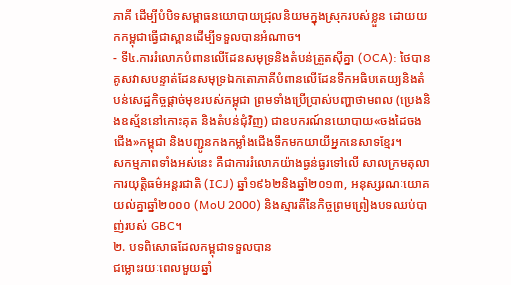ភាគី ដើម្បីបំបិទសម្ពាធនយោបាយជ្រុលនិយមក្នុងស្រុករបស់ខ្លួន ដោយយកកម្ពុជាធ្វើជាស្ពានដើម្បីទទួលបានអំណាច។
- ទី៤.ការរំលោភបំពានលើដែនសមុទ្រនិងតំបន់ត្រួតស៊ីគ្នា (OCA): ថៃបានគូសវាសបន្ទាត់ដែនសមុទ្រឯកតោភាគីបំពានលើដែនទឹកអធិបតេយ្យនិងតំបន់សេដ្ឋកិច្ចផ្តាច់មុខរបស់កម្ពុជា ព្រមទាំងប្រើប្រាស់បញ្ហាថាមពល (ប្រេងនិងឧស្ម័ននៅកោះគុត និងតំបន់ជុំវិញ) ជាឧបករណ៍នយោបាយ«ចងដៃចងជើង»កម្ពុជា និងបញ្ជូនកងកម្លាំងជើងទឹកមកយាយីអ្នកនេសាទខ្មែរ។
សកម្មភាពទាំងអស់នេះ គឺជាការរំលោភយ៉ាងធ្ងន់ធ្ងរទៅលើ សាលក្រមតុលាការយុត្តិធម៌អន្តរជាតិ (ICJ) ឆ្នាំ១៩៦២និងឆ្នាំ២០១៣, អនុស្សរណៈយោគយល់គ្នាឆ្នាំ២០០០ (MoU 2000) និងស្មារតីនៃកិច្ចព្រមព្រៀងបទឈប់បាញ់របស់ GBC។
២. បទពិសោធដែលកម្ពុជាទទួលបាន
ជម្លោះរយៈពេលមួយឆ្នាំ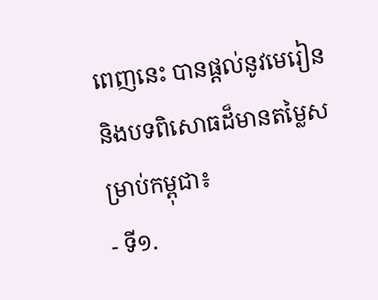ពេញនេះ បានផ្តល់នូវមេរៀននិងបទពិសោធដ៏មានតម្លៃសម្រាប់កម្ពុជា៖
- ទី១.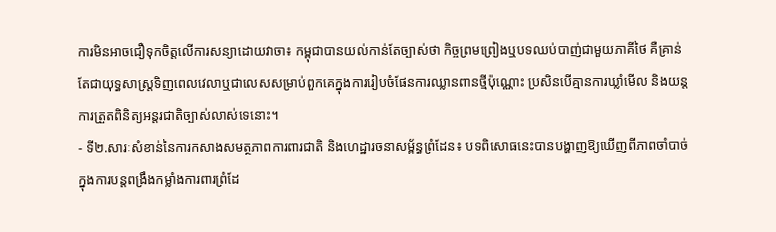ការមិនអាចជឿទុកចិត្តលើការសន្យាដោយវាចា៖ កម្ពុជាបានយល់កាន់តែច្បាស់ថា កិច្ចព្រមព្រៀងឬបទឈប់បាញ់ជាមួយភាគីថៃ គឺគ្រាន់តែជាយុទ្ធសាស្ត្រទិញពេលវេលាឬជាលេសសម្រាប់ពួកគេក្នុងការរៀបចំផែនការឈ្លានពានថ្មីប៉ុណ្ណោះ ប្រសិនបើគ្មានការឃ្លាំមើល និងយន្តការត្រួតពិនិត្យអន្តរជាតិច្បាស់លាស់ទេនោះ។
- ទី២.សារៈសំខាន់នៃការកសាងសមត្ថភាពការពារជាតិ និងហេដ្ឋារចនាសម្ព័ន្ធព្រំដែន៖ បទពិសោធនេះបានបង្ហាញឱ្យឃើញពីភាពចាំបាច់ក្នុងការបន្តពង្រឹងកម្លាំងការពារព្រំដែ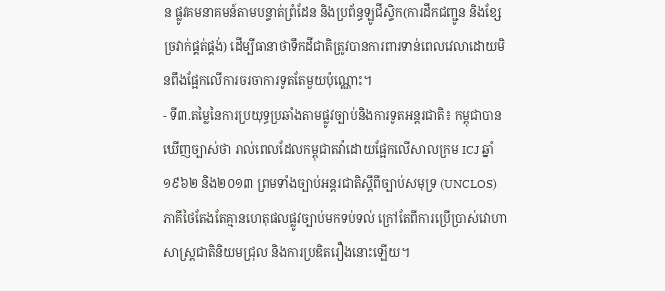ន ផ្លូវគមនាគមន៍តាមបន្ទាត់ព្រំដែន និងប្រព័ន្ធឡូជីស្ទិក(ការដឹកជញ្ជូន និងខ្សែច្រវាក់ផ្គត់ផ្គង់) ដើម្បីធានាថាទឹកដីជាតិត្រូវបានការពារទាន់ពេលវេលាដោយមិនពឹងផ្អែកលើការចរចាការទូតតែមួយប៉ុណ្ណោះ។
- ទី៣.តម្លៃនៃការប្រយុទ្ធប្រឆាំងតាមផ្លូវច្បាប់និងការទូតអន្តរជាតិ៖ កម្ពុជាបានឃើញច្បាស់ថា រាល់ពេលដែលកម្ពុជាតវ៉ាដោយផ្អែកលើសាលក្រម ICJ ឆ្នាំ១៩៦២ និង២០១៣ ព្រមទាំងច្បាប់អន្តរជាតិស្តីពីច្បាប់សមុទ្រ (UNCLOS) ភាគីថៃតែងតែគ្មានហេតុផលផ្លូវច្បាប់មកទប់ទល់ ក្រៅតែពីការប្រើប្រាស់វោហាសាស្ត្រជាតិនិយមជ្រុល និងការប្រឌិតរឿងនោះឡើយ។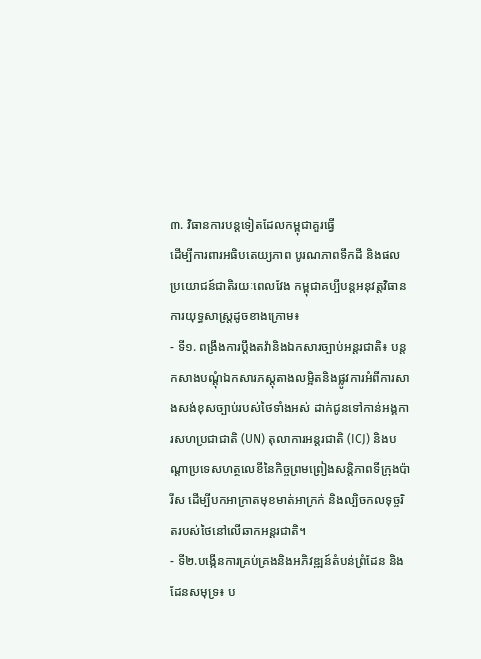៣. វិធានការបន្តទៀតដែលកម្ពុជាគួរធ្វើ
ដើម្បីការពារអធិបតេយ្យភាព បូរណភាពទឹកដី និងផលប្រយោជន៍ជាតិរយៈពេលវែង កម្ពុជាគប្បីបន្តអនុវត្តវិធានការយុទ្ធសាស្ត្រដូចខាងក្រោម៖
- ទី១. ពង្រឹងការប្តឹងតវ៉ានិងឯកសារច្បាប់អន្តរជាតិ៖ បន្តកសាងបណ្តុំឯកសារភស្តុតាងលម្អិតនិងផ្លូវការអំពីការសាងសង់ខុសច្បាប់របស់ថៃទាំងអស់ ដាក់ជូនទៅកាន់អង្គការសហប្រជាជាតិ (UN) តុលាការអន្តរជាតិ (ICJ) និងបណ្តាប្រទេសហត្ថលេខីនៃកិច្ចព្រមព្រៀងសន្តិភាពទីក្រុងប៉ារីស ដើម្បីបកអាក្រាតមុខមាត់អាក្រក់ និងល្បិចកលទុច្ចរិតរបស់ថៃនៅលើឆាកអន្តរជាតិ។
- ទី២.បង្កើនការគ្រប់គ្រងនិងអភិវឌ្ឍន៍តំបន់ព្រំដែន និងដែនសមុទ្រ៖ ប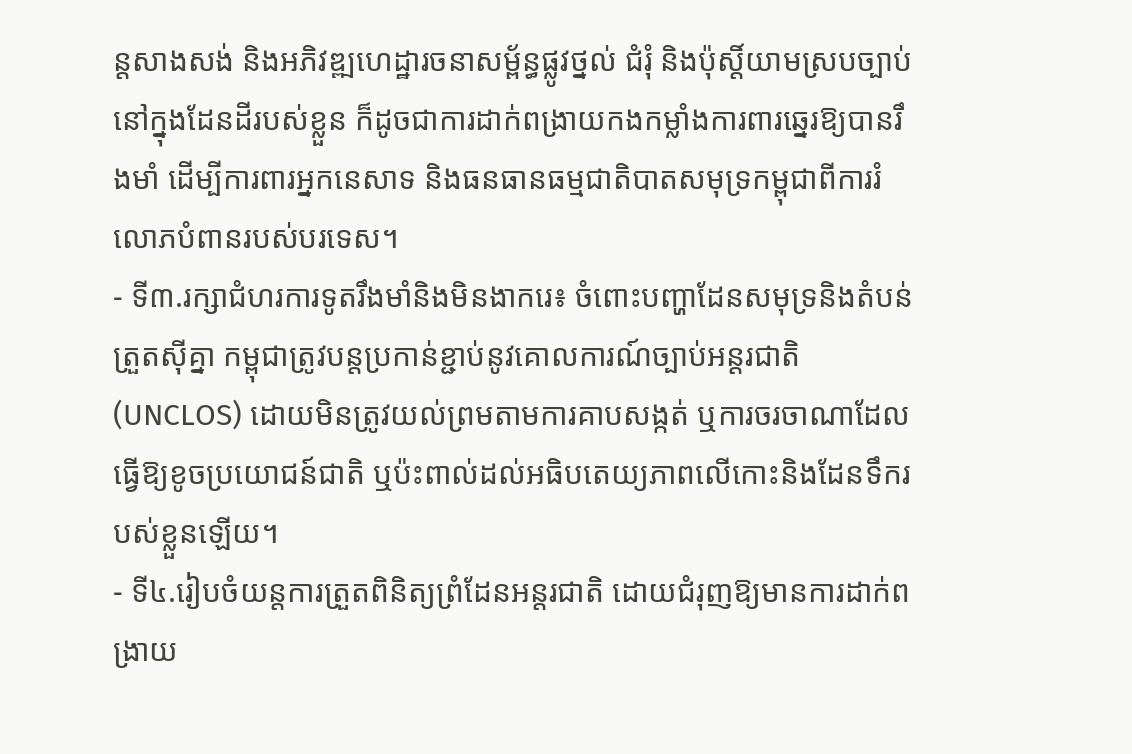ន្តសាងសង់ និងអភិវឌ្ឍហេដ្ឋារចនាសម្ព័ន្ធផ្លូវថ្នល់ ជំរុំ និងប៉ុស្តិ៍យាមស្របច្បាប់នៅក្នុងដែនដីរបស់ខ្លួន ក៏ដូចជាការដាក់ពង្រាយកងកម្លាំងការពារឆ្នេរឱ្យបានរឹងមាំ ដើម្បីការពារអ្នកនេសាទ និងធនធានធម្មជាតិបាតសមុទ្រកម្ពុជាពីការរំលោភបំពានរបស់បរទេស។
- ទី៣.រក្សាជំហរការទូតរឹងមាំនិងមិនងាករេ៖ ចំពោះបញ្ហាដែនសមុទ្រនិងតំបន់ត្រួតស៊ីគ្នា កម្ពុជាត្រូវបន្តប្រកាន់ខ្ជាប់នូវគោលការណ៍ច្បាប់អន្តរជាតិ (UNCLOS) ដោយមិនត្រូវយល់ព្រមតាមការគាបសង្កត់ ឬការចរចាណាដែលធ្វើឱ្យខូចប្រយោជន៍ជាតិ ឬប៉ះពាល់ដល់អធិបតេយ្យភាពលើកោះនិងដែនទឹករបស់ខ្លួនឡើយ។
- ទី៤.រៀបចំយន្តការត្រួតពិនិត្យព្រំដែនអន្តរជាតិ ដោយជំរុញឱ្យមានការដាក់ពង្រាយ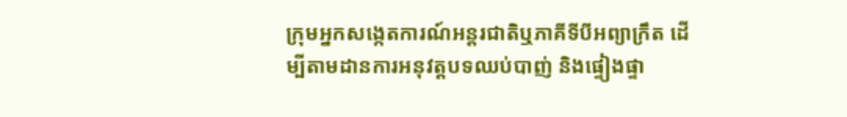ក្រុមអ្នកសង្កេតការណ៍អន្តរជាតិឬភាគីទីបីអព្យាក្រឹត ដើម្បីតាមដានការអនុវត្តបទឈប់បាញ់ និងផ្ទៀងផ្ទា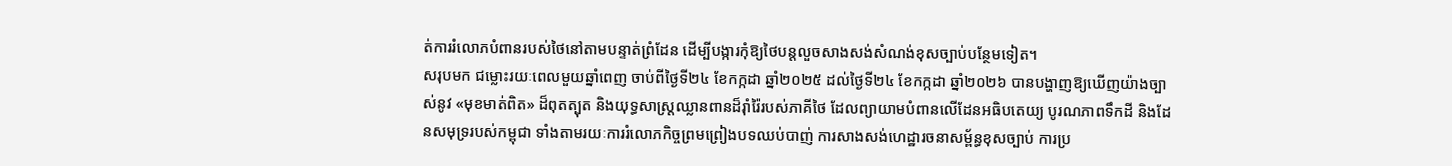ត់ការរំលោភបំពានរបស់ថៃនៅតាមបន្ទាត់ព្រំដែន ដើម្បីបង្ការកុំឱ្យថៃបន្តលួចសាងសង់សំណង់ខុសច្បាប់បន្ថែមទៀត។
សរុបមក ជម្លោះរយៈពេលមួយឆ្នាំពេញ ចាប់ពីថ្ងៃទី២៤ ខែកក្កដា ឆ្នាំ២០២៥ ដល់ថ្ងៃទី២៤ ខែកក្កដា ឆ្នាំ២០២៦ បានបង្ហាញឱ្យឃើញយ៉ាងច្បាស់នូវ «មុខមាត់ពិត» ដ៏ពុតត្បុត និងយុទ្ធសាស្ត្រឈ្លានពានដ៏រ៉ាំរ៉ៃរបស់ភាគីថៃ ដែលព្យាយាមបំពានលើដែនអធិបតេយ្យ បូរណភាពទឹកដី និងដែនសមុទ្ររបស់កម្ពុជា ទាំងតាមរយៈការរំលោភកិច្ចព្រមព្រៀងបទឈប់បាញ់ ការសាងសង់ហេដ្ឋារចនាសម្ព័ន្ធខុសច្បាប់ ការប្រ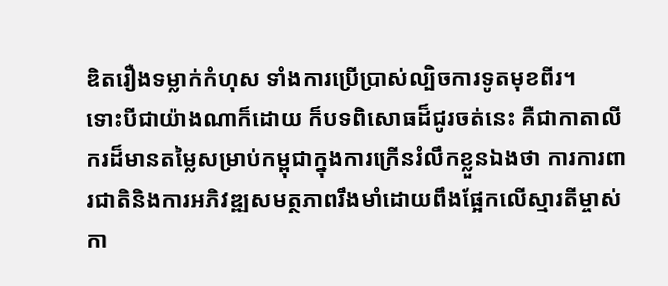ឌិតរឿងទម្លាក់កំហុស ទាំងការប្រើប្រាស់ល្បិចការទូតមុខពីរ។
ទោះបីជាយ៉ាងណាក៏ដោយ ក៏បទពិសោធដ៏ជូរចត់នេះ គឺជាកាតាលីករដ៏មានតម្លៃសម្រាប់កម្ពុជាក្នុងការក្រើនរំលឹកខ្លួនឯងថា ការការពារជាតិនិងការអភិវឌ្ឍសមត្ថភាពរឹងមាំដោយពឹងផ្អែកលើស្មារតីម្ចាស់កា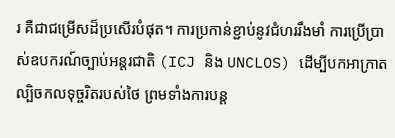រ គឺជាជម្រើសដ៏ប្រសើរបំផុត។ ការប្រកាន់ខ្ជាប់នូវជំហររឹងមាំ ការប្រើប្រាស់ឧបករណ៍ច្បាប់អន្តរជាតិ (ICJ និង UNCLOS) ដើម្បីបកអាក្រាតល្បិចកលទុច្ចរិតរបស់ថៃ ព្រមទាំងការបន្ត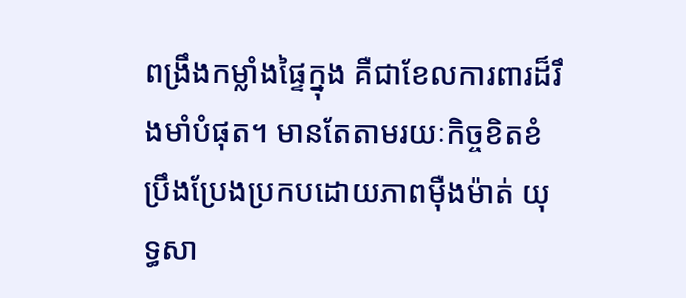ពង្រឹងកម្លាំងផ្ទៃក្នុង គឺជាខែលការពារដ៏រឹងមាំបំផុត។ មានតែតាមរយៈកិច្ចខិតខំប្រឹងប្រែងប្រកបដោយភាពម៉ឺងម៉ាត់ យុទ្ធសា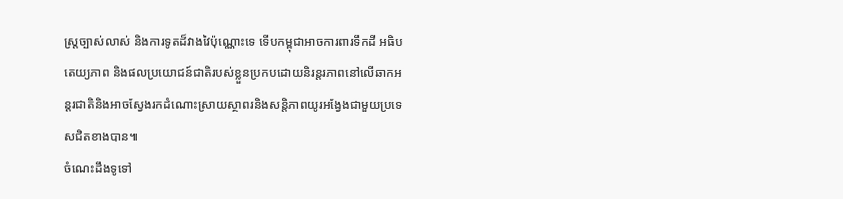ស្ត្រច្បាស់លាស់ និងការទូតដ៏វាងវៃប៉ុណ្ណោះទេ ទើបកម្ពុជាអាចការពារទឹកដី អធិបតេយ្យភាព និងផលប្រយោជន៍ជាតិរបស់ខ្លួនប្រកបដោយនិរន្តរភាពនៅលើឆាកអន្តរជាតិនិងអាចស្វែងរកដំណោះស្រាយស្ថាពរនិងសន្តិភាពយូរអង្វែងជាមួយប្រទេសជិតខាងបាន៕
ចំណេះដឹងទូទៅ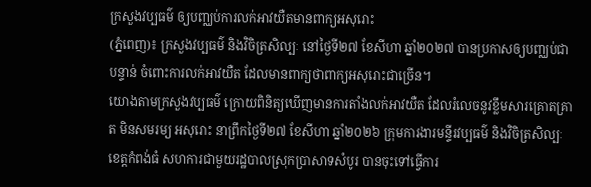ក្រសួងវប្បធម៌ ឲ្យបញ្ឈប់ការលក់អាវយឺតមានពាក្យអសុរោះ
(ភ្នំពេញ)៖ ក្រសួងវប្បធម៌ និងវិចិត្រសិល្បៈ នៅថ្ងៃទី២៧ ខែសីហា ឆ្នាំ២០២៧ បានប្រកាសឲ្យបញ្ឈប់ជាបន្ទាន់ ចំពោះការលក់អាវយឺត ដែលមានពាក្យថាពាក្យអសុរោះជាច្រើន។
យោងតាមក្រសួងវប្បធម៌ ក្រោយពិនិត្យឃើញមានការតាំងលក់អាវយឺត ដែលរំលេចនូវខ្លឹមសារគ្រោតគ្រាត មិនសមរម្យ អសុរោះ នាព្រឹកថ្ងៃទី២៧ ខែសីហា ឆ្នាំ២០២៦ ក្រុមការងារមន្ទីរវប្បធម៌ និងវិចិត្រសិល្បៈខេត្តកំពង់ធំ សហការជាមួយរដ្ឋបាលស្រុកប្រាសាទសំបូរ បានចុះទៅធ្វើការ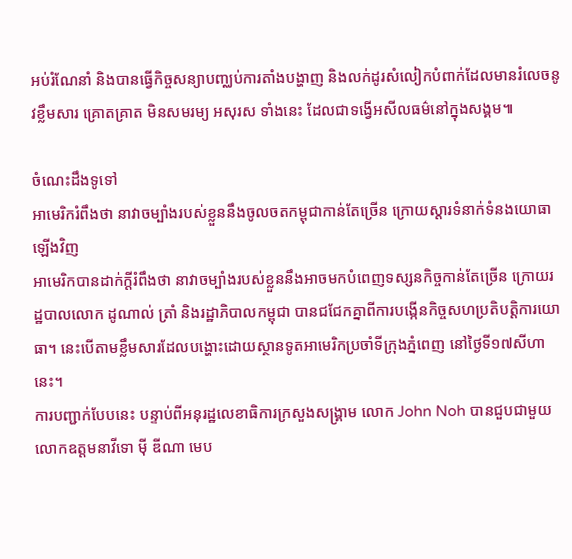អប់រំណែនាំ និងបានធ្វើកិច្ចសន្យាបញ្ឈប់ការតាំងបង្ហាញ និងលក់ដូរសំលៀកបំពាក់ដែលមានរំលេចនូវខ្លឹមសារ គ្រោតគ្រាត មិនសមរម្យ អសុរស ទាំងនេះ ដែលជាទង្វើអសីលធម៌នៅក្នុងសង្គម៕

ចំណេះដឹងទូទៅ
អាមេរិករំពឹងថា នាវាចម្បាំងរបស់ខ្លួននឹងចូលចតកម្ពុជាកាន់តែច្រើន ក្រោយស្តារទំនាក់ទំនងយោធាឡើងវិញ
អាមេរិកបានដាក់ក្តីរំពឹងថា នាវាចម្បាំងរបស់ខ្លួននឹងអាចមកបំពេញទស្សនកិច្ចកាន់តែច្រើន ក្រោយរដ្ឋបាលលោក ដូណាល់ ត្រាំ និងរដ្ឋាភិបាលកម្ពុជា បានជជែកគ្នាពីការបង្កើនកិច្ចសហប្រតិបត្តិការយោធា។ នេះបើតាមខ្លឹមសារដែលបង្ហោះដោយស្ថានទូតអាមេរិកប្រចាំទីក្រុងភ្នំពេញ នៅថ្ងៃទី១៧សីហានេះ។
ការបញ្ជាក់បែបនេះ បន្ទាប់ពីអនុរដ្ឋលេខាធិការក្រសួងសង្រ្គាម លោក John Noh បានជួបជាមួយលោកឧត្តមនាវីទោ ម៉ី ឌីណា មេប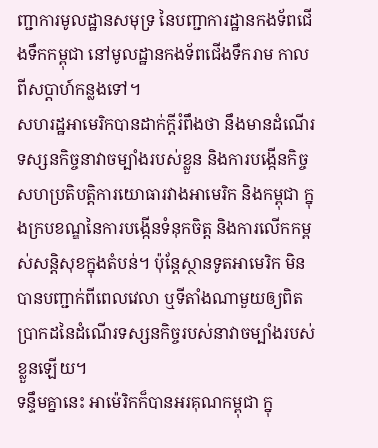ញ្ជាការមូលដ្ឋានសមុទ្រ នៃបញ្ជាការដ្ឋានកងទ័ពជើងទឹកកម្ពុជា នៅមូលដ្ឋានកងទ័ពជើងទឹករាម កាលពីសប្តាហ៍កន្លងទៅ។
សហរដ្ឋអាមេរិកបានដាក់ក្តីរំពឹងថា នឹងមានដំណើរទស្សនកិច្ចនាវាចម្បាំងរបស់ខ្លួន និងការបង្កើនកិច្ចសហប្រតិបត្តិការយោធារវាងអាមេរិក និងកម្ពុជា ក្នុងក្របខណ្ឌនៃការបង្កើនទំនុកចិត្ត និងការលើកកម្ពស់សន្តិសុខក្នុងតំបន់។ ប៉ុន្តែស្ថានទូតអាមេរិក មិនបានបញ្ជាក់ពីពេលវេលា ឬទីតាំងណាមួយឲ្យពិតប្រាកដនៃដំណើរទស្សនកិច្ចរបស់នាវាចម្បាំងរបស់ខ្លួនឡើយ។
ទន្ទឹមគ្នានេះ អាម៉េរិកក៏បានអរគុណកម្ពុជា ក្នុ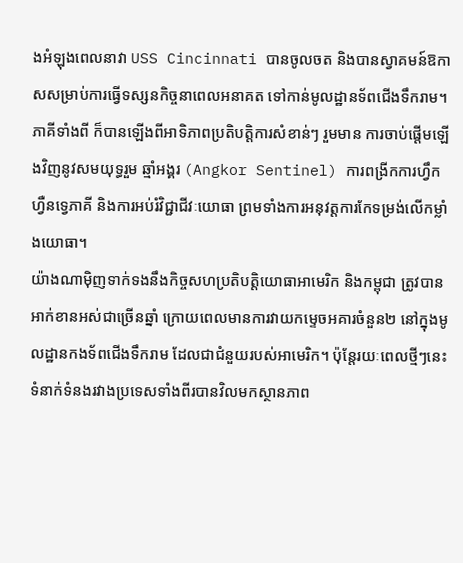ងអំឡុងពេលនាវា USS Cincinnati បានចូលចត និងបានស្វាគមន៍ឱកាសសម្រាប់ការធ្វើទស្សនកិច្ចនាពេលអនាគត ទៅកាន់មូលដ្ឋានទ័ពជើងទឹករាម។ ភាគីទាំងពី ក៏បានឡើងពីអាទិភាពប្រតិបត្តិការសំខាន់ៗ រួមមាន ការចាប់ផ្តើមឡើងវិញនូវសមយុទ្ធរួម ឆ្មាំអង្គរ (Angkor Sentinel) ការពង្រីកការហ្វឹកហ្វឺនទ្វេភាគី និងការអប់រំវិជ្ជាជីវៈយោធា ព្រមទាំងការអនុវត្តការកែទម្រង់លើកម្លាំងយោធា។
យ៉ាងណាម៉ិញទាក់ទងនឹងកិច្ចសហប្រតិបត្តិយោធាអាមេរិក និងកម្ពុជា ត្រូវបានអាក់ខានអស់ជាច្រើនឆ្នាំ ក្រោយពេលមានការវាយកម្ទេចអគារចំនួន២ នៅក្នុងមូលដ្ឋានកងទ័ពជើងទឹករាម ដែលជាជំនួយរបស់អាមេរិក។ ប៉ុន្តែរយៈពេលថ្មីៗនេះ ទំនាក់ទំនងរវាងប្រទេសទាំងពីរបានវិលមកស្ថានភាព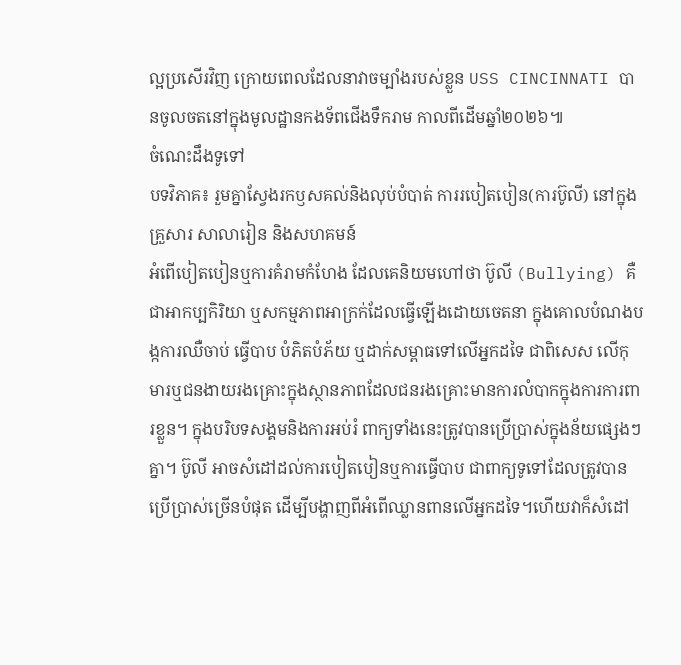ល្អប្រសើរវិញ ក្រោយពេលដែលនាវាចម្បាំងរបស់ខ្លួន USS CINCINNATI បានចូលចតនៅក្នុងមូលដ្ឋានកងទ័ពជើងទឹករាម កាលពីដើមឆ្នាំ២០២៦៕
ចំណេះដឹងទូទៅ
បទវិភាគ៖ រួមគ្នាស្វែងរកឫសគល់និងលុប់បំបាត់ ការរបៀតបៀន(ការប៊ូលី) នៅក្នុងគ្រួសារ សាលារៀន និងសហគមន៍
អំពើបៀតបៀនឬការគំរាមកំហែង ដែលគេនិយមហៅថា ប៊ូលី (Bullying) គឺជាអាកប្បកិរិយា ឬសកម្មភាពអាក្រក់ដែលធ្វើឡើងដោយចេតនា ក្នុងគោលបំណងបង្កការឈឺចាប់ ធ្វើបាប បំភិតបំភ័យ ឬដាក់សម្ពាធទៅលើអ្នកដទៃ ជាពិសេស លើកុមារឬជនងាយរងគ្រោះក្នុងស្ថានភាពដែលជនរងគ្រោះមានការលំបាកក្នុងការការពារខ្លួន។ ក្នុងបរិបទសង្គមនិងការអប់រំ ពាក្យទាំងនេះត្រូវបានប្រើប្រាស់ក្នុងន័យផ្សេងៗគ្នា។ ប៊ូលី អាចសំដៅដល់ការបៀតបៀនឬការធ្វើបាប ជាពាក្យទូទៅដែលត្រូវបានប្រើប្រាស់ច្រើនបំផុត ដើម្បីបង្ហាញពីអំពើឈ្លានពានលើអ្នកដទៃ។ហើយវាក៏សំដៅ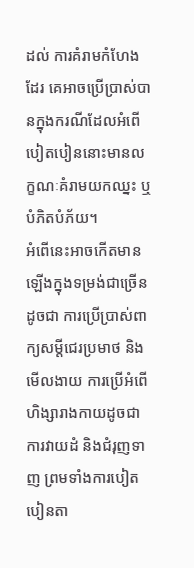ដល់ ការគំរាមកំហែងដែរ គេអាចប្រើប្រាស់បានក្នុងករណីដែលអំពើបៀតបៀននោះមានលក្ខណៈគំរាមយកឈ្នះ ឬបំភិតបំភ័យ។
អំពើនេះអាចកើតមានឡើងក្នុងទម្រង់ជាច្រើន ដូចជា ការប្រើប្រាស់ពាក្យសម្តីជេរប្រមាថ និងមើលងាយ ការប្រើអំពើហិង្សារាងកាយដូចជាការវាយដំ និងជំរុញទាញ ព្រមទាំងការបៀតបៀនតា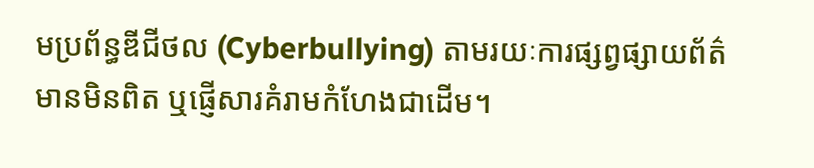មប្រព័ន្ធឌីជីថល (Cyberbullying) តាមរយៈការផ្សព្វផ្សាយព័ត៌មានមិនពិត ឬផ្ញើសារគំរាមកំហែងជាដើម។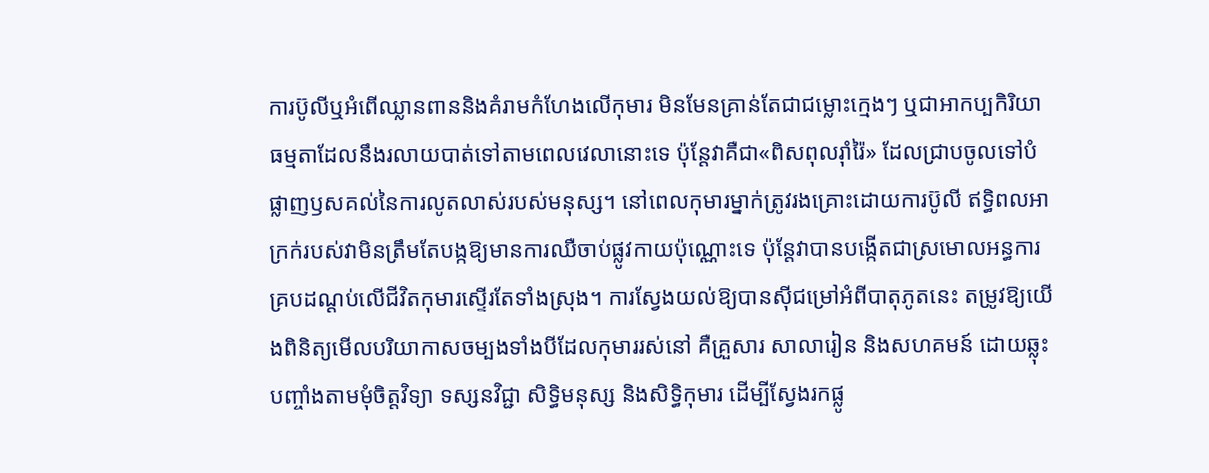ការប៊ូលីឬអំពើឈ្លានពាននិងគំរាមកំហែងលើកុមារ មិនមែនគ្រាន់តែជាជម្លោះក្មេងៗ ឬជាអាកប្បកិរិយាធម្មតាដែលនឹងរលាយបាត់ទៅតាមពេលវេលានោះទេ ប៉ុន្តែវាគឺជា«ពិសពុលរ៉ាំរ៉ៃ» ដែលជ្រាបចូលទៅបំផ្លាញឫសគល់នៃការលូតលាស់របស់មនុស្ស។ នៅពេលកុមារម្នាក់ត្រូវរងគ្រោះដោយការប៊ូលី ឥទ្ធិពលអាក្រក់របស់វាមិនត្រឹមតែបង្កឱ្យមានការឈឺចាប់ផ្លូវកាយប៉ុណ្ណោះទេ ប៉ុន្តែវាបានបង្កើតជាស្រមោលអន្ធការគ្របដណ្តប់លើជីវិតកុមារស្ទើរតែទាំងស្រុង។ ការស្វែងយល់ឱ្យបានស៊ីជម្រៅអំពីបាតុភូតនេះ តម្រូវឱ្យយើងពិនិត្យមើលបរិយាកាសចម្បងទាំងបីដែលកុមាររស់នៅ គឺគ្រួសារ សាលារៀន និងសហគមន៍ ដោយឆ្លុះបញ្ចាំងតាមមុំចិត្តវិទ្យា ទស្សនវិជ្ជា សិទ្ធិមនុស្ស និងសិទ្ធិកុមារ ដើម្បីស្វែងរកផ្លូ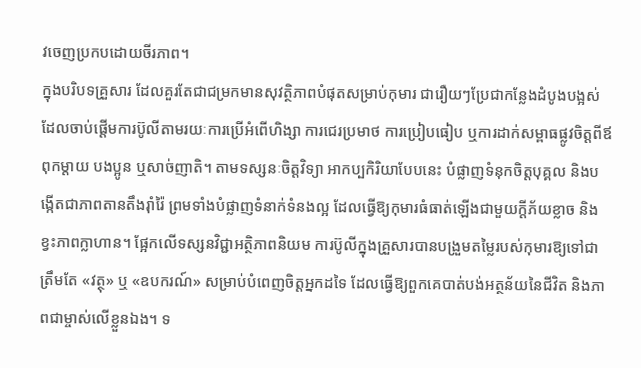វចេញប្រកបដោយចីរភាព។
ក្នុងបរិបទគ្រួសារ ដែលគួរតែជាជម្រកមានសុវត្ថិភាពបំផុតសម្រាប់កុមារ ជារឿយៗប្រែជាកន្លែងដំបូងបង្អស់ដែលចាប់ផ្តើមការប៊ូលីតាមរយៈការប្រើអំពើហិង្សា ការជេរប្រមាថ ការប្រៀបធៀប ឬការដាក់សម្ពាធផ្លូវចិត្តពីឪពុកម្តាយ បងប្អូន ឬសាច់ញាតិ។ តាមទស្សនៈចិត្តវិទ្យា អាកប្បកិរិយាបែបនេះ បំផ្លាញទំនុកចិត្តបុគ្គល និងបង្កើតជាភាពតានតឹងរ៉ាំរ៉ៃ ព្រមទាំងបំផ្លាញទំនាក់ទំនងល្អ ដែលធ្វើឱ្យកុមារធំធាត់ឡើងជាមួយក្តីភ័យខ្លាច និងខ្វះភាពក្លាហាន។ ផ្អែកលើទស្សនវិជ្ជាអត្ថិភាពនិយម ការប៊ូលីក្នុងគ្រួសារបានបង្រួមតម្លៃរបស់កុមារឱ្យទៅជាត្រឹមតែ «វត្ថុ» ឬ «ឧបករណ៍» សម្រាប់បំពេញចិត្តអ្នកដទៃ ដែលធ្វើឱ្យពួកគេបាត់បង់អត្ថន័យនៃជីវិត និងភាពជាម្ចាស់លើខ្លួនឯង។ ទ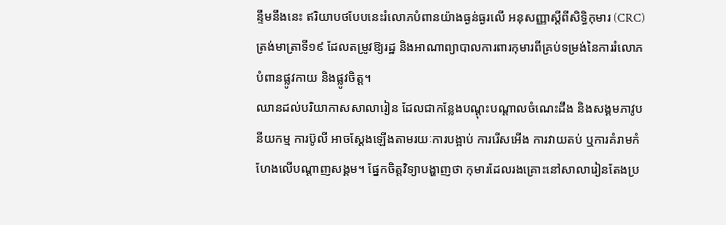ន្ទឹមនឹងនេះ ឥរិយាបថបែបនេះរំលោភបំពានយ៉ាងធ្ងន់ធ្ងរលើ អនុសញ្ញាស្តីពីសិទ្ធិកុមារ (CRC) ត្រង់មាត្រាទី១៩ ដែលតម្រូវឱ្យរដ្ឋ និងអាណាព្យាបាលការពារកុមារពីគ្រប់ទម្រង់នៃការរំលោភបំពានផ្លូវកាយ និងផ្លូវចិត្ត។
ឈានដល់បរិយាកាសសាលារៀន ដែលជាកន្លែងបណ្តុះបណ្តាលចំណេះដឹង និងសង្គមភាវូបនីយកម្ម ការប៊ូលី អាចស្តែងឡើងតាមរយៈការបង្អាប់ ការរើសអើង ការវាយតប់ ឬការគំរាមកំហែងលើបណ្តាញសង្គម។ ផ្នែកចិត្តវិទ្យាបង្ហាញថា កុមារដែលរងគ្រោះនៅសាលារៀនតែងប្រ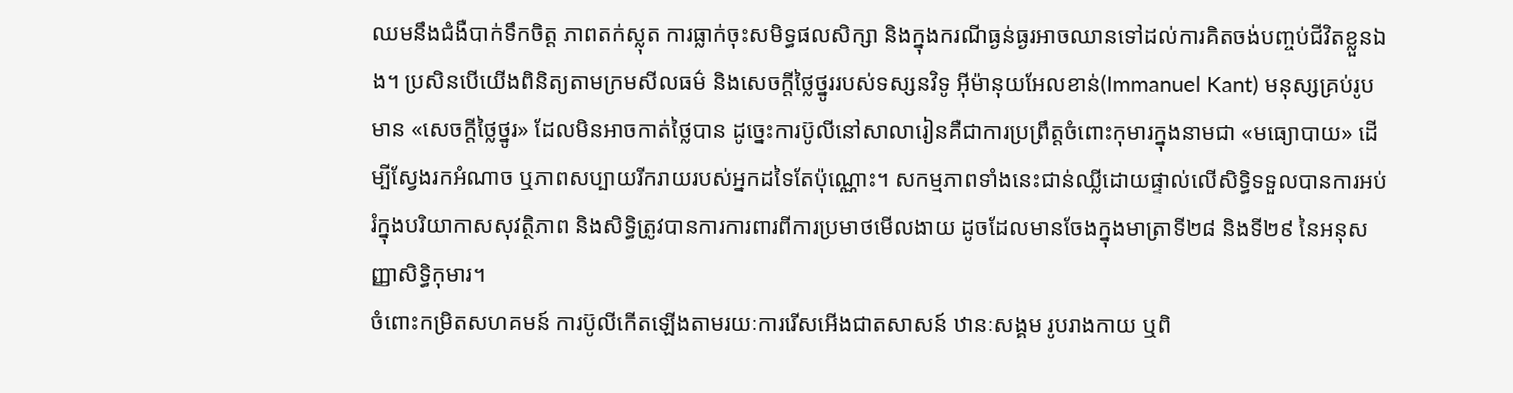ឈមនឹងជំងឺបាក់ទឹកចិត្ត ភាពតក់ស្លុត ការធ្លាក់ចុះសមិទ្ធផលសិក្សា និងក្នុងករណីធ្ងន់ធ្ងរអាចឈានទៅដល់ការគិតចង់បញ្ចប់ជីវិតខ្លួនឯង។ ប្រសិនបើយើងពិនិត្យតាមក្រមសីលធម៌ និងសេចក្តីថ្លៃថ្នូររបស់ទស្សនវិទូ អ៊ីម៉ានុយអែលខាន់(Immanuel Kant) មនុស្សគ្រប់រូបមាន «សេចក្តីថ្លៃថ្នូរ» ដែលមិនអាចកាត់ថ្លៃបាន ដូច្នេះការប៊ូលីនៅសាលារៀនគឺជាការប្រព្រឹត្តចំពោះកុមារក្នុងនាមជា «មធ្យោបាយ» ដើម្បីស្វែងរកអំណាច ឬភាពសប្បាយរីករាយរបស់អ្នកដទៃតែប៉ុណ្ណោះ។ សកម្មភាពទាំងនេះជាន់ឈ្លីដោយផ្ទាល់លើសិទ្ធិទទួលបានការអប់រំក្នុងបរិយាកាសសុវត្ថិភាព និងសិទ្ធិត្រូវបានការការពារពីការប្រមាថមើលងាយ ដូចដែលមានចែងក្នុងមាត្រាទី២៨ និងទី២៩ នៃអនុសញ្ញាសិទ្ធិកុមារ។
ចំពោះកម្រិតសហគមន៍ ការប៊ូលីកើតឡើងតាមរយៈការរើសអើងជាតសាសន៍ ឋានៈសង្គម រូបរាងកាយ ឬពិ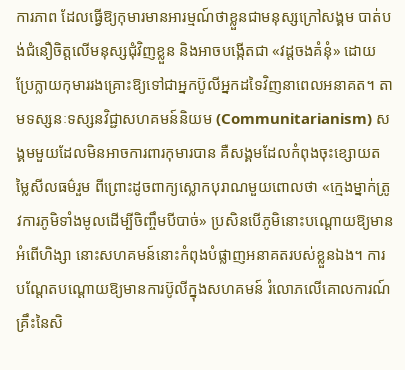ការភាព ដែលធ្វើឱ្យកុមារមានអារម្មណ៍ថាខ្លួនជាមនុស្សក្រៅសង្គម បាត់បង់ជំនឿចិត្តលើមនុស្សជុំវិញខ្លួន និងអាចបង្កើតជា «វដ្តចងគំនុំ» ដោយប្រែក្លាយកុមាររងគ្រោះឱ្យទៅជាអ្នកប៊ូលីអ្នកដទៃវិញនាពេលអនាគត។ តាមទស្សនៈទស្សនវិជ្ជាសហគមន៍និយម (Communitarianism) សង្គមមួយដែលមិនអាចការពារកុមារបាន គឺសង្គមដែលកំពុងចុះខ្សោយតម្លៃសីលធម៌រួម ពីព្រោះដូចពាក្យស្លោកបុរាណមួយពោលថា «ក្មេងម្នាក់ត្រូវការភូមិទាំងមូលដើម្បីចិញ្ចឹមបីបាច់» ប្រសិនបើភូមិនោះបណ្តោយឱ្យមានអំពើហិង្សា នោះសហគមន៍នោះកំពុងបំផ្លាញអនាគតរបស់ខ្លួនឯង។ ការបណ្តែតបណ្តោយឱ្យមានការប៊ូលីក្នុងសហគមន៍ រំលោភលើគោលការណ៍គ្រឹះនៃសិ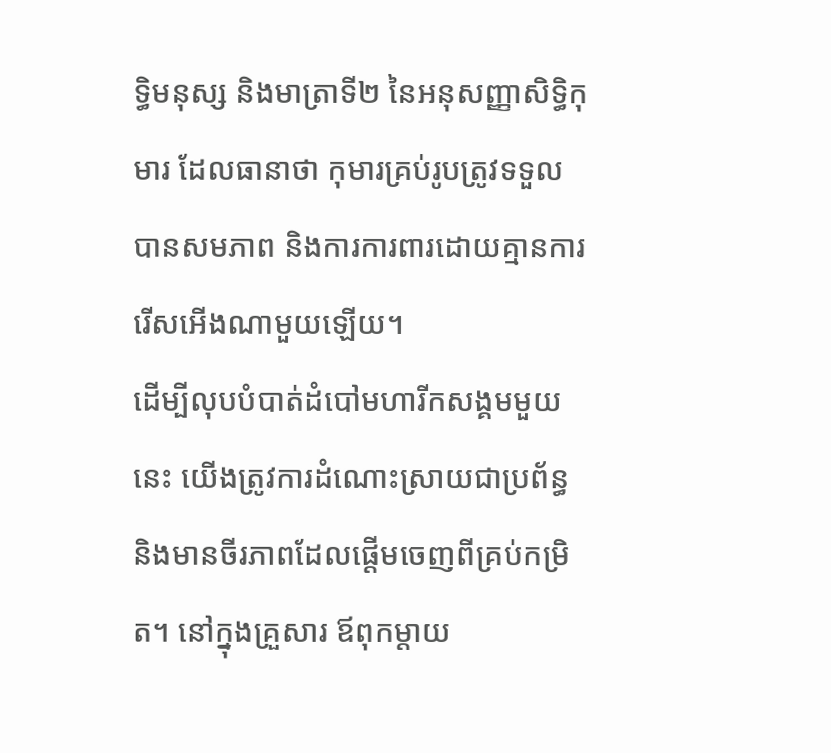ទ្ធិមនុស្ស និងមាត្រាទី២ នៃអនុសញ្ញាសិទ្ធិកុមារ ដែលធានាថា កុមារគ្រប់រូបត្រូវទទួលបានសមភាព និងការការពារដោយគ្មានការរើសអើងណាមួយឡើយ។
ដើម្បីលុបបំបាត់ដំបៅមហារីកសង្គមមួយនេះ យើងត្រូវការដំណោះស្រាយជាប្រព័ន្ធ និងមានចីរភាពដែលផ្តើមចេញពីគ្រប់កម្រិត។ នៅក្នុងគ្រួសារ ឪពុកម្តាយ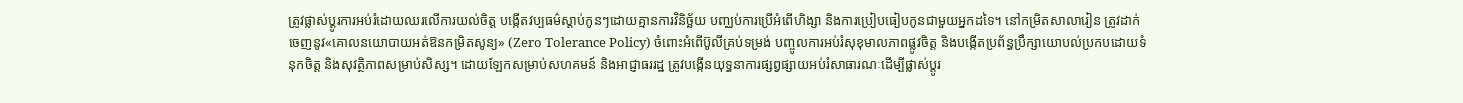ត្រូវផ្លាស់ប្តូរការអប់រំដោយឈរលើការយល់ចិត្ត បង្កើតវប្បធម៌ស្តាប់កូនៗដោយគ្មានការវិនិច្ឆ័យ បញ្ឈប់ការប្រើអំពើហិង្សា និងការប្រៀបធៀបកូនជាមួយអ្នកដទៃ។ នៅកម្រិតសាលារៀន ត្រូវដាក់ចេញនូវ«គោលនយោបាយអត់ឱនកម្រិតសូន្យ» (Zero Tolerance Policy) ចំពោះអំពើប៊ូលីគ្រប់ទម្រង់ បញ្ចូលការអប់រំសុខុមាលភាពផ្លូវចិត្ត និងបង្កើតប្រព័ន្ធប្រឹក្សាយោបល់ប្រកបដោយទំនុកចិត្ត និងសុវត្ថិភាពសម្រាប់សិស្ស។ ដោយឡែកសម្រាប់សហគមន៍ និងអាជ្ញាធររដ្ឋ ត្រូវបង្កើនយុទ្ធនាការផ្សព្វផ្សាយអប់រំសាធារណៈដើម្បីផ្លាស់ប្តូរ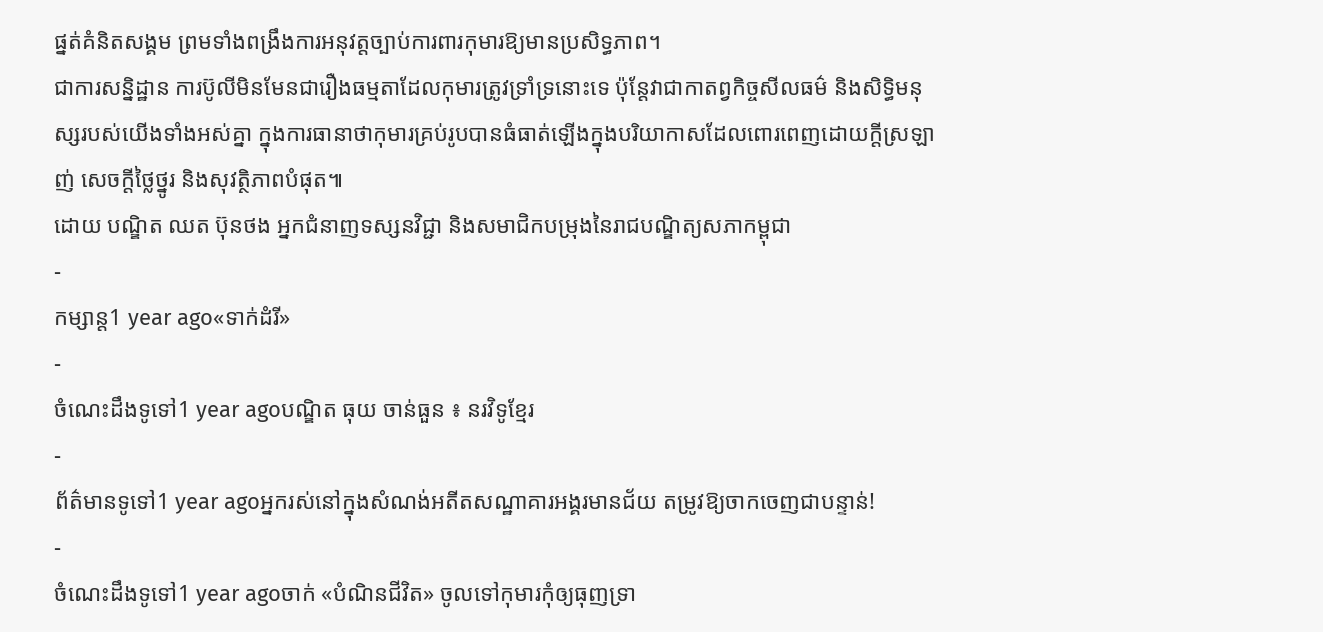ផ្នត់គំនិតសង្គម ព្រមទាំងពង្រឹងការអនុវត្តច្បាប់ការពារកុមារឱ្យមានប្រសិទ្ធភាព។
ជាការសន្និដ្ឋាន ការប៊ូលីមិនមែនជារឿងធម្មតាដែលកុមារត្រូវទ្រាំទ្រនោះទេ ប៉ុន្តែវាជាកាតព្វកិច្ចសីលធម៌ និងសិទ្ធិមនុស្សរបស់យើងទាំងអស់គ្នា ក្នុងការធានាថាកុមារគ្រប់រូបបានធំធាត់ឡើងក្នុងបរិយាកាសដែលពោរពេញដោយក្តីស្រឡាញ់ សេចក្តីថ្លៃថ្នូរ និងសុវត្ថិភាពបំផុត៕
ដោយ បណ្ឌិត ឈត ប៊ុនថង អ្នកជំនាញទស្សនវិជ្ជា និងសមាជិកបម្រុងនៃរាជបណ្ឌិត្យសភាកម្ពុជា
-
កម្សាន្ត1 year ago«ទាក់ដំរី»
-
ចំណេះដឹងទូទៅ1 year agoបណ្ឌិត ធុយ ចាន់ធួន ៖ នរវិទូខ្មែរ
-
ព័ត៌មានទូទៅ1 year agoអ្នករស់នៅក្នុងសំណង់អតីតសណ្ឋាគារអង្គរមានជ័យ តម្រូវឱ្យចាកចេញជាបន្ទាន់!
-
ចំណេះដឹងទូទៅ1 year agoចាក់ «បំណិនជីវិត» ចូលទៅកុមារកុំឲ្យធុញទ្រា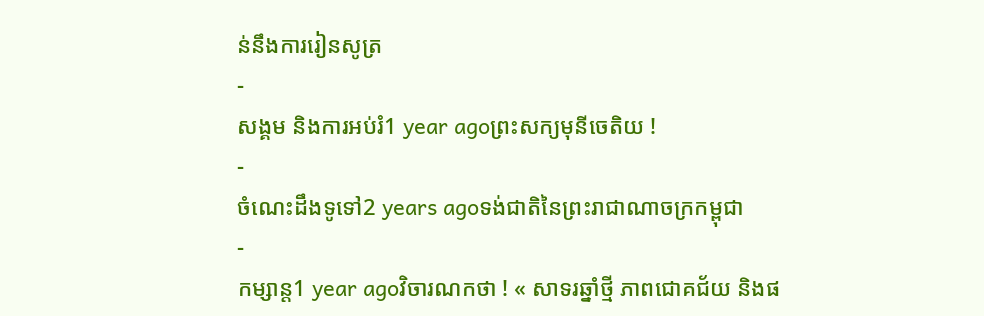ន់នឹងការរៀនសូត្រ
-
សង្គម និងការអប់រំ1 year agoព្រះសក្យមុនីចេតិយ !
-
ចំណេះដឹងទូទៅ2 years agoទង់ជាតិនៃព្រះរាជាណាចក្រកម្ពុជា
-
កម្សាន្ត1 year agoវិចារណកថា ! « សាទរឆ្នាំថ្មី ភាពជោគជ័យ និងផ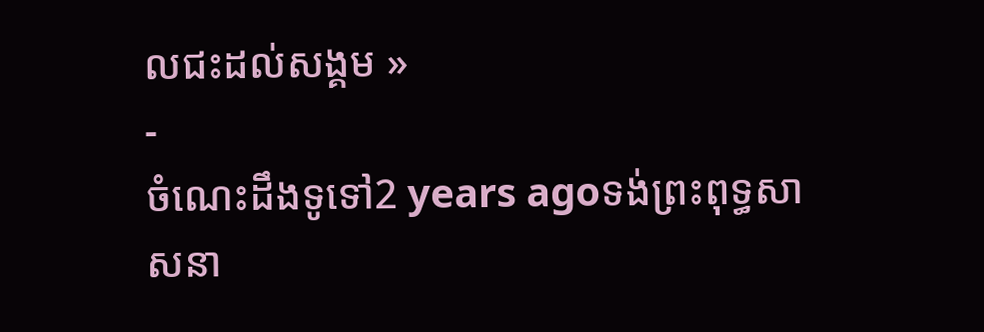លជះដល់សង្គម »
-
ចំណេះដឹងទូទៅ2 years agoទង់ព្រះពុទ្ធសាសនា